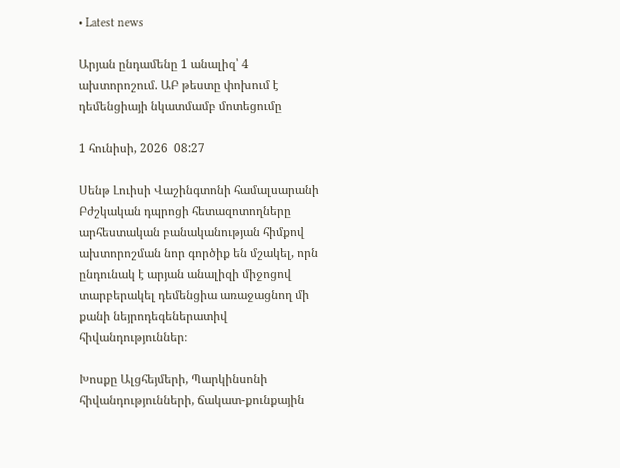• Latest news

Արյան ընդամենը 1 անալիզ՝ 4 ախտորոշում. ԱԲ թեստը փոխում է դեմենցիայի նկատմամբ մոտեցումը

1 հունիսի, 2026  08:27

Սենթ Լուիսի Վաշինգտոնի համալսարանի Բժշկական դպրոցի հետազոտողները արհեստական բանականության հիմքով ախտորոշման նոր գործիք են մշակել, որն ընդունակ է արյան անալիզի միջոցով տարբերակել դեմենցիա առաջացնող մի քանի նեյրոդեգեներատիվ հիվանդություններ։

Խոսքը Ալցհեյմերի, Պարկինսոնի հիվանդությունների, ճակատ-քունքային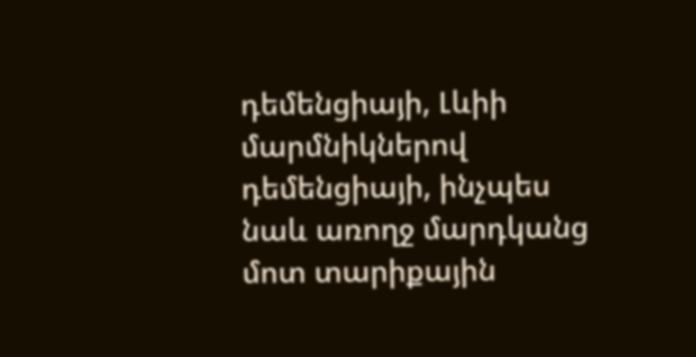դեմենցիայի, Լևիի մարմնիկներով դեմենցիայի, ինչպես նաև առողջ մարդկանց մոտ տարիքային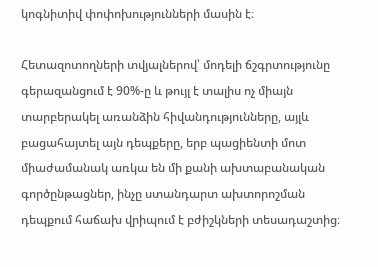կոգնիտիվ փոփոխությունների մասին է։

Հետազոտողների տվյալներով՝ մոդելի ճշգրտությունը գերազանցում է 90%-ը և թույլ է տալիս ոչ միայն տարբերակել առանձին հիվանդությունները, այլև բացահայտել այն դեպքերը, երբ պացիենտի մոտ միաժամանակ առկա են մի քանի ախտաբանական գործընթացներ, ինչը ստանդարտ ախտորոշման դեպքում հաճախ վրիպում է բժիշկների տեսադաշտից։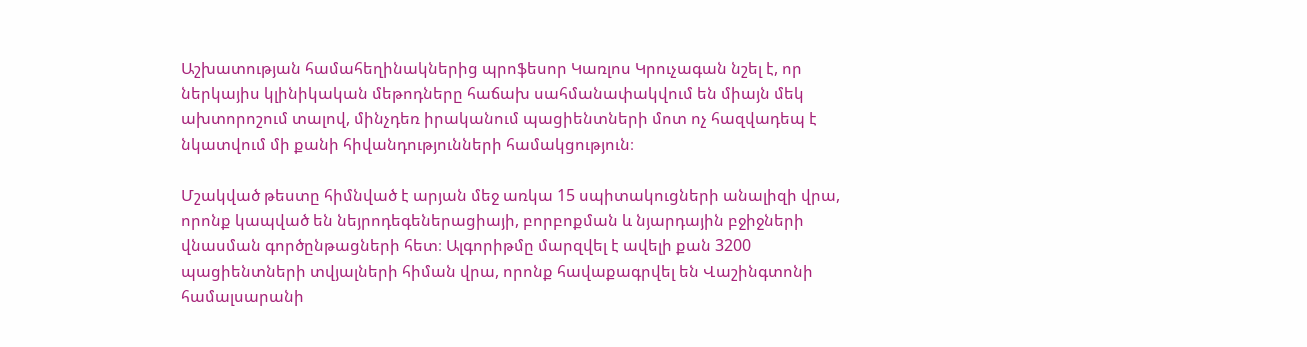Աշխատության համահեղինակներից պրոֆեսոր Կառլոս Կրուչագան նշել է, որ ներկայիս կլինիկական մեթոդները հաճախ սահմանափակվում են միայն մեկ ախտորոշում տալով, մինչդեռ իրականում պացիենտների մոտ ոչ հազվադեպ է նկատվում մի քանի հիվանդությունների համակցություն։

Մշակված թեստը հիմնված է արյան մեջ առկա 15 սպիտակուցների անալիզի վրա, որոնք կապված են նեյրոդեգեներացիայի, բորբոքման և նյարդային բջիջների վնասման գործընթացների հետ։ Ալգորիթմը մարզվել է ավելի քան 3200 պացիենտների տվյալների հիման վրա, որոնք հավաքագրվել են Վաշինգտոնի համալսարանի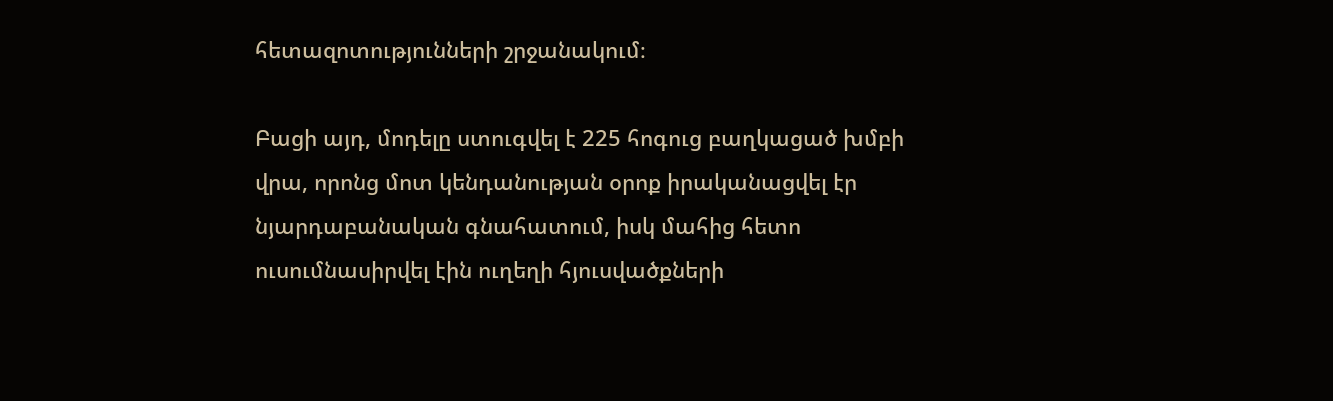հետազոտությունների շրջանակում։

Բացի այդ, մոդելը ստուգվել է 225 հոգուց բաղկացած խմբի վրա, որոնց մոտ կենդանության օրոք իրականացվել էր նյարդաբանական գնահատում, իսկ մահից հետո ուսումնասիրվել էին ուղեղի հյուսվածքների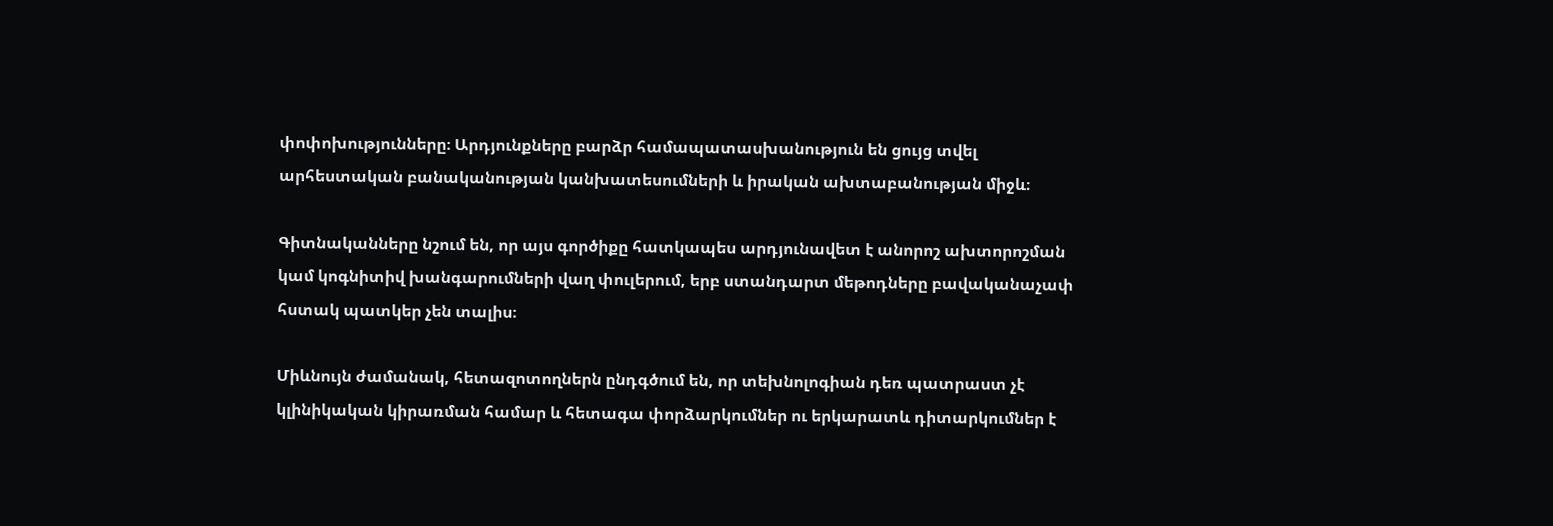փոփոխությունները։ Արդյունքները բարձր համապատասխանություն են ցույց տվել արհեստական բանականության կանխատեսումների և իրական ախտաբանության միջև։

Գիտնականները նշում են, որ այս գործիքը հատկապես արդյունավետ է անորոշ ախտորոշման կամ կոգնիտիվ խանգարումների վաղ փուլերում, երբ ստանդարտ մեթոդները բավականաչափ հստակ պատկեր չեն տալիս։

Միևնույն ժամանակ, հետազոտողներն ընդգծում են, որ տեխնոլոգիան դեռ պատրաստ չէ կլինիկական կիրառման համար և հետագա փորձարկումներ ու երկարատև դիտարկումներ է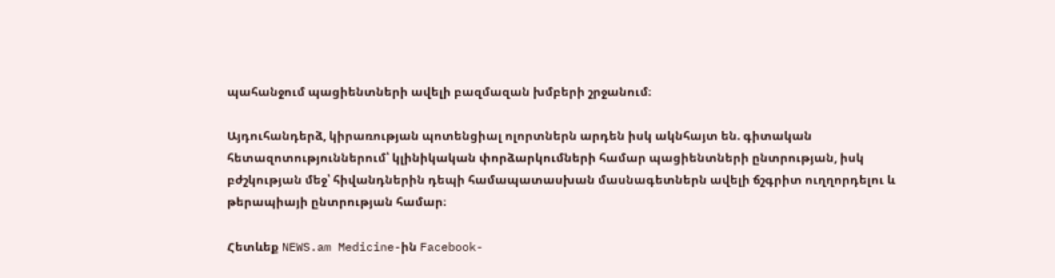պահանջում պացիենտների ավելի բազմազան խմբերի շրջանում։

Այդուհանդերձ, կիրառության պոտենցիալ ոլորտներն արդեն իսկ ակնհայտ են. գիտական հետազոտություններում՝ կլինիկական փորձարկումների համար պացիենտների ընտրության, իսկ բժշկության մեջ՝ հիվանդներին դեպի համապատասխան մասնագետներն ավելի ճշգրիտ ուղղորդելու և թերապիայի ընտրության համար։

Հետևեք NEWS.am Medicine-ին Facebook-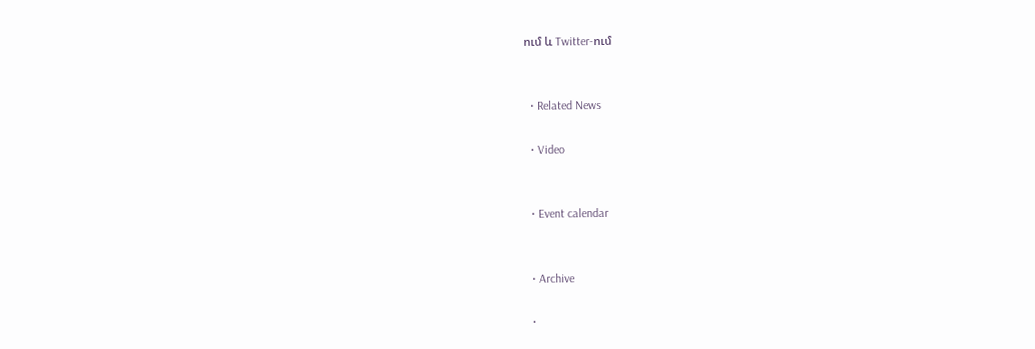ում և Twitter-ում


  • Related News

  • Video


  • Event calendar


  • Archive

  •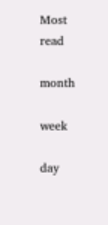Most read

month

week

day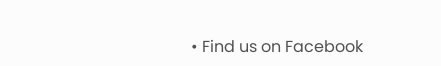• Find us on Facebook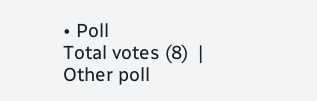• Poll
Total votes (8)  |  Other poll